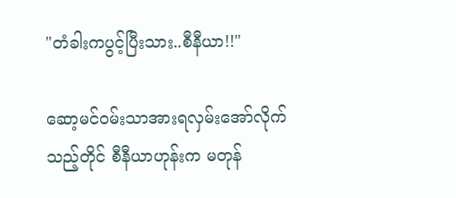"တံခါးကပွင့်ပြီးသား..စီနီယာ!!"

ဆော့မင်ဝမ်းသာအားရလှမ်းအော်လိုက်သည့်တိုင် စီနီယာဟုန်းက မတုန်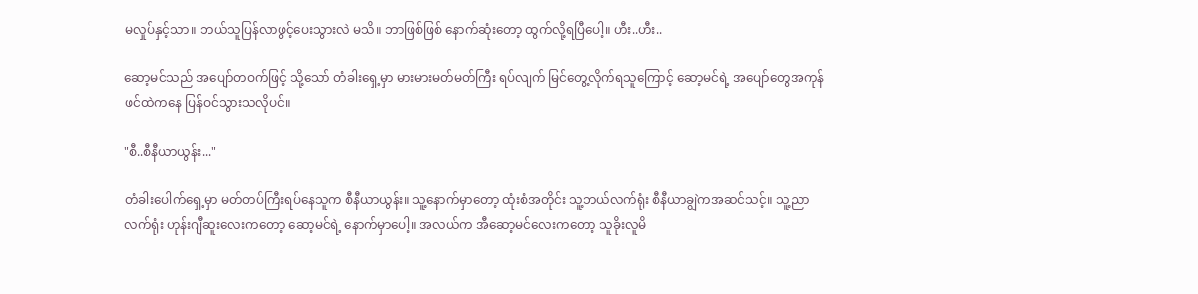မလှုပ်နှင့်သာ။ ဘယ်သူပြန်လာဖွင့်ပေးသွားလဲ မသိ။ ဘာဖြစ်ဖြစ် နောက်ဆုံးတော့ ထွက်လို့ရပြီပေါ့။ ဟီး..ဟီး..

ဆော့မင်သည် အပျော်တဝက်ဖြင့် သို့သော် တံခါးရှေ့မှာ မားမားမတ်မတ်ကြီး ရပ်လျက် မြင်တွေ့လိုက်ရသူကြောင့် ဆော့မင်ရဲ့ အပျော်တွေအကုန် ဖင်ထဲကနေ ပြန်ဝင်သွားသလိုပင်။

"စီ..စီနီယာယွန်း..."

တံခါးပေါက်ရှေ့မှာ မတ်တပ်ကြီးရပ်နေသူက စီနီယာယွန်း။ သူ့နောက်မှာတော့ ထုံးစံအတိုင်း သူ့ဘယ်လက်ရုံး စီနီယာချွဲကအဆင်သင့်။ သူ့ညာလက်ရုံး ဟုန်းဂျီဆူးလေးကတော့ ဆော့မင်ရဲ့ နောက်မှာပေါ့။ အလယ်က အီဆော့မင်လေးကတော့ သူခိုးလူမိ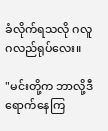ခံလိုက်ရသလို ဂလူဂလည်ရုပ်လေး။

"မင်းတို့က ဘာလို့ဒီရောက်နေကြ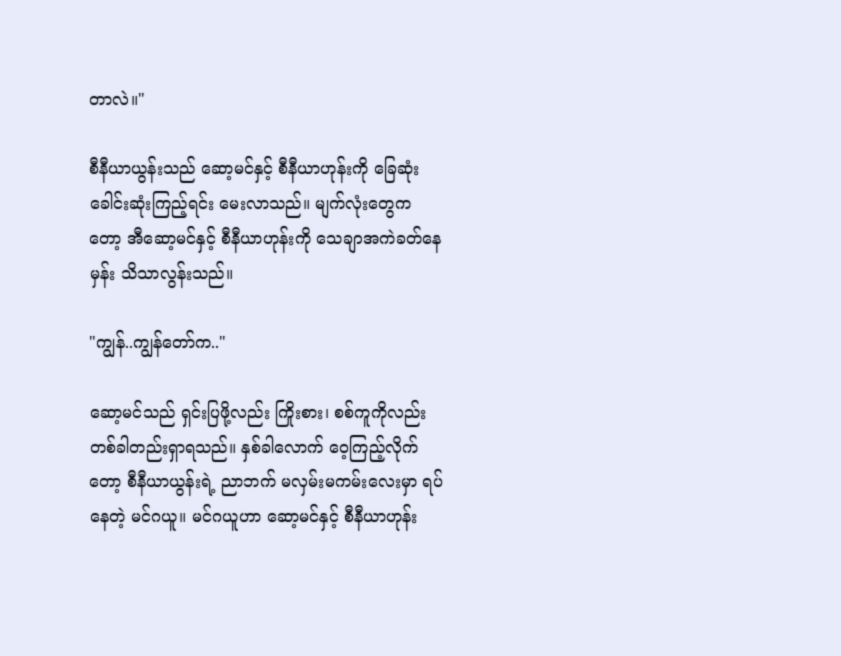တာလဲ။"

စီနီယာယွန်းသည် ဆော့မင်နှင့် စီနီယာဟုန်းကို ခြေဆုံးခေါင်းဆုံးကြည့်ရင်း မေးလာသည်။ မျက်လုံးတွေကတော့ အီဆော့မင်နှင့် စီနီယာဟုန်းကို သေချာအကဲခတ်နေမှန်း သိသာလွန်းသည်။

"ကျွန်..ကျွန်တော်က.."

ဆော့မင်သည် ရှင်းပြဖို့လည်း ကြိုးစား၊ စစ်ကူကိုလည်း တစ်ခါတည်းရှာရသည်။ နှစ်ခါလောက် ဝေ့ကြည့်လိုက်တော့ စီနီယာယွန်းရဲ့ ညာဘက် မလှမ်းမကမ်းလေးမှာ ရပ်နေတဲ့ မင်ဂယူ။ မင်ဂယူဟာ ဆော့မင်နှင့် စီနီယာဟုန်း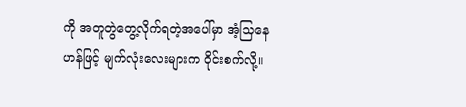ကို အတူတွဲတွေ့လိုက်ရတဲ့အပေါ်မှာ အံ့သြနေဟန်ဖြင့် မျက်လုံးလေးများက ၀ိုင်းစက်လို့။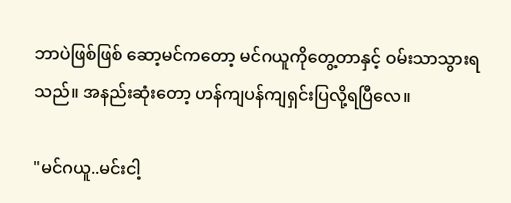ဘာပဲဖြစ်ဖြစ် ဆော့မင်ကတော့ မင်ဂယူကိုတွေ့တာနှင့် ဝမ်းသာသွားရသည်။ အနည်းဆုံးတော့ ဟန်ကျပန်ကျရှင်းပြလို့ရပြီလေ။

"မင်ဂယူ..မင်းငါ့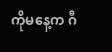ကိုမနေ့က ဂီ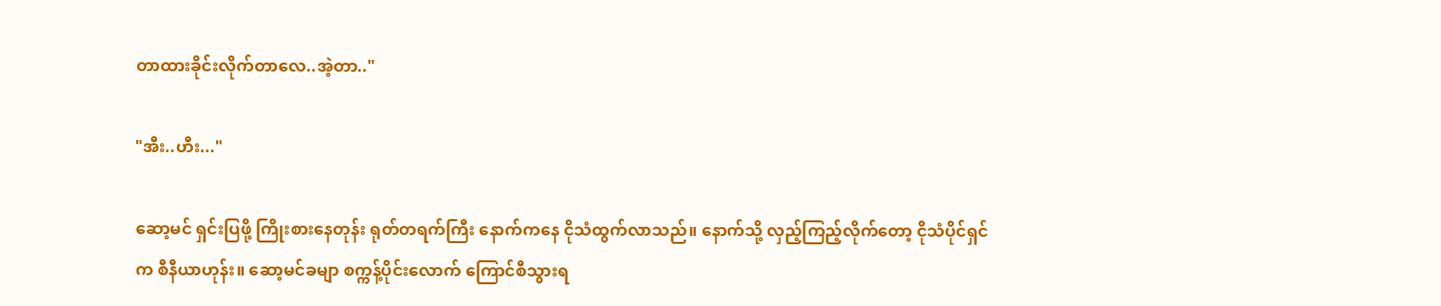တာထားခိုင်းလိုက်တာလေ..အဲ့တာ.."

"အီး..ဟီး..."

ဆော့မင် ရှင်းပြဖို့ ကြိုးစားနေတုန်း ရုတ်တရက်ကြီး နောက်ကနေ ငိုသံထွက်လာသည်။ နောက်သို့ လှည့်ကြည့်လိုက်တော့ ငိုသံပိုင်ရှင်က စီနီယာဟုန်း။ ဆော့မင်ခမျာ စက္ကန့်ပိုင်းလောက် ကြောင်စီသွားရ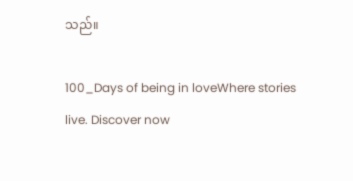သည်။

100_Days of being in loveWhere stories live. Discover now